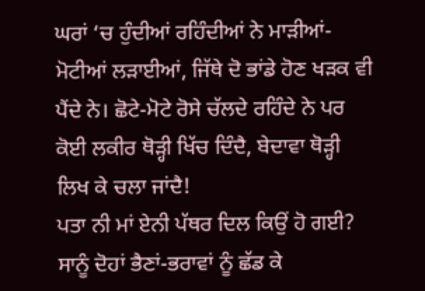ਘਰਾਂ ‘ਚ ਹੁੰਦੀਆਂ ਰਹਿੰਦੀਆਂ ਨੇ ਮਾੜੀਆਂ-ਮੋਟੀਆਂ ਲੜਾਈਆਂ, ਜਿੱਥੇ ਦੋ ਭਾਂਡੇ ਹੋਣ ਖੜਕ ਵੀ ਪੈਂਦੇ ਨੇ। ਛੋਟੇ-ਮੋਟੇ ਰੋਸੇ ਚੱਲਦੇ ਰਹਿੰਦੇ ਨੇ ਪਰ ਕੋਈ ਲਕੀਰ ਥੋੜ੍ਹੀ ਖਿੱਚ ਦਿੰਦੈ, ਬੇਦਾਵਾ ਥੋੜ੍ਹੀ ਲਿਖ ਕੇ ਚਲਾ ਜਾਂਦੈ!
ਪਤਾ ਨੀ ਮਾਂ ਏਨੀ ਪੱਥਰ ਦਿਲ ਕਿਉਂ ਹੋ ਗਈ? ਸਾਨੂੰ ਦੋਹਾਂ ਭੈਣਾਂ-ਭਰਾਵਾਂ ਨੂੰ ਛੱਡ ਕੇ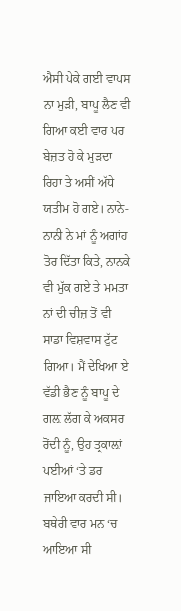ਐਸੀ ਪੇਕੇ ਗਈ ਵਾਪਸ ਨਾ ਮੁੜੀ, ਬਾਪੂ ਲੈਣ ਵੀ ਗਿਆ ਕਈ ਵਾਰ ਪਰ ਬੇਜ਼ਤ ਹੋ ਕੇ ਮੁੜਦਾ ਰਿਹਾ ਤੇ ਅਸੀਂ ਅੱਧੇ ਯਤੀਮ ਹੋ ਗਏ। ਨਾਨੇ-ਨਾਨੀ ਨੇ ਮਾਂ ਨੂੰ ਅਗਾਂਹ ਤੋਰ ਦਿੱਤਾ ਕਿਤੇ, ਨਾਨਕੇ ਵੀ ਮੁੱਕ ਗਏ ਤੇ ਮਮਤਾ ਨਾਂ ਦੀ ਚੀਜ਼ ਤੋਂ ਵੀ ਸਾਡਾ ਵਿਸ਼ਵਾਸ ਟੁੱਟ ਗਿਆ। ਮੈਂ ਦੇਖਿਆ ਏ ਵੱਡੀ ਭੈਣ ਨੂੰ ਬਾਪੂ ਦੇ ਗਲ਼ ਲੱਗ ਕੇ ਅਕਸਰ ਰੋਂਦੀ ਨੂੰ, ਉਹ ਤ੍ਰਕਾਲ਼ਾਂ ਪਈਆਂ ‘ਤੇ ਡਰ ਜਾਇਆ ਕਰਦੀ ਸੀ। ਬਥੇਰੀ ਵਾਰ ਮਨ ‘ਚ ਆਇਆ ਸੀ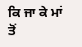ਕਿ ਜਾ ਕੇ ਮਾਂ ਤੋਂ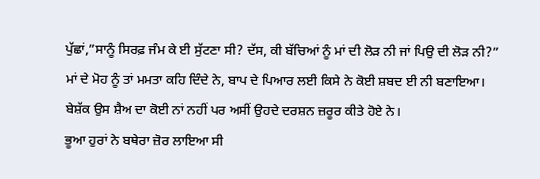ਪੁੱਛਾਂ,”ਸਾਨੂੰ ਸਿਰਫ਼ ਜੰਮ ਕੇ ਈ ਸੁੱਟਣਾ ਸੀ? ਦੱਸ, ਕੀ ਬੱਚਿਆਂ ਨੂੰ ਮਾਂ ਦੀ ਲੋੜ ਨੀ ਜਾਂ ਪਿਉ ਦੀ ਲੋੜ ਨੀ?”
ਮਾਂ ਦੇ ਮੋਹ ਨੂੰ ਤਾਂ ਮਮਤਾ ਕਹਿ ਦਿੰਦੇ ਨੇ, ਬਾਪ ਦੇ ਪਿਆਰ ਲਈ ਕਿਸੇ ਨੇ ਕੋਈ ਸ਼ਬਦ ਈ ਨੀ ਬਣਾਇਆ। ਬੇਸ਼ੱਕ ਉਸ ਸ਼ੈਅ ਦਾ ਕੋਈ ਨਾਂ ਨਹੀਂ ਪਰ ਅਸੀਂ ਉਹਦੇ ਦਰਸ਼ਨ ਜ਼ਰੂਰ ਕੀਤੇ ਹੋਏ ਨੇ।
ਭੂਆ ਹੁਰਾਂ ਨੇ ਬਥੇਰਾ ਜ਼ੋਰ ਲਾਇਆ ਸੀ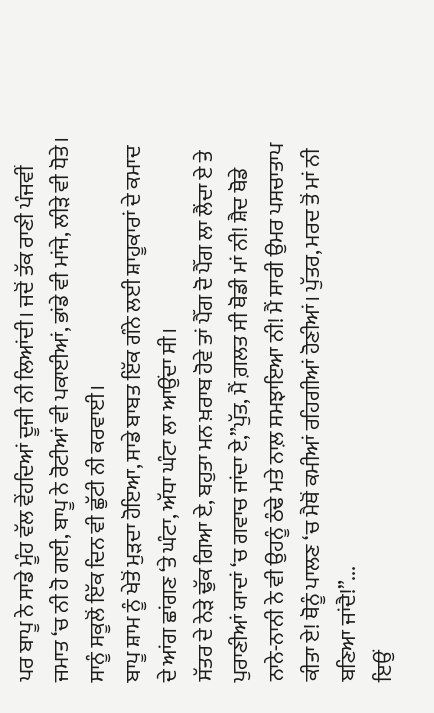ਪਰ ਬਾਪੂ ਨੇ ਸਾਡੇ ਮੂੰਹ ਵੱਲ ਵੇਂਹਦਿਆਂ ਦੂਜੀ ਨੀ ਲਿਆਂਦੀ। ਜਦੋਂ ਤੱਕ ਰਾਣੀ ਪੰਜਵੀਂ ਜਮਾਤ ‘ਚ ਨੀ ਹੋ ਗਈ, ਬਾਪੂ ਨੇ ਰੋਟੀਆਂ ਵੀ ਪਕਾਈਆਂ, ਭਾਂਡੇ ਵੀ ਮਾਂਜੇ, ਲੀੜੇ ਵੀ ਧੋਤੇ। ਸਾਨੂੰ ਸਕੂਲੋਂ ਇੱਕ ਦਿਨ ਵੀ ਛੁੱਟੀ ਨੀ ਕਰਵਾਈ।
ਬਾਪੂ ਸ਼ਾਮ ਨੂੰ ਖੇਤੋਂ ਮੁੜਦਾ ਹੋਇਆ, ਸਾਡੇ ਬਾਬਤ ਇੱਕ ਗੰਨੇ ਲਈ ਸ਼ਾਹੂਕਾਰਾਂ ਦੇ ਕਮਾਦ ਦੇ ਆਂਗ ਛਾਂਗਣ ‘ਤੇ ਘੰਟਾ, ਅੱਧਾ ਘੰਟਾ ਲਾ ਆਉਂਦਾ ਸੀ।
ਸੱਤਰ ਦੇ ਨੇੜੇ ਢੁੱਕ ਗਿਆ ਏ, ਬਹੁਤਾ ਮਨ ਖ਼ਰਾਬ ਹੋਵੇ ਤਾਂ ਪੈੱਗ ਦੋ ਪੈੱਗ ਲਾ ਲੈਂਦਾ ਏ ਤੇ ਪੁਰਾਣੀਆਂ ਯਾਦਾਂ ‘ਚ ਗਵਾਚ ਜਾਂਦਾ ਏ,”ਪੁੱਤ, ਮੈਂ ਗ਼ਲਤ ਸੀ ਥੋਡੀ ਮਾਂ ਨੀ! ਸ਼ੈਦ ਥੋਡੇ ਨਾਨੇ-ਨਾਨੀ ਨੇ ਵੀ ਉਹਨੂੰ ਠੰਢੇ ਮਤੇ ਨਾਲ਼ ਸਮਝਾਇਆ ਨੀ! ਮੈਂ ਸਾਰੀ ਉਮਰ ਪਸਚਾਤਾਪ ਕੀਤਾ ਏ! ਥੋਨੂੰ ਪਾਲਣ ‘ਚ ਮੈਥੋਂ ਕਮੀਆਂ ਰਹਿਗੀਆਂ ਹੋਣੀਆਂ। ਪੁੱਤਰ, ਮਰਦ ਤੋਂ ਮਾਂ ਨੀ ਬਣਿਆ ਜਾਂਦੈ!”...
ਇਉਂ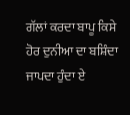ਗੱਲਾਂ ਕਰਦਾ ਬਾਪੂ ਕਿਸੇ ਹੋਰ ਦੁਨੀਆ ਦਾ ਬਸ਼ਿੰਦਾ ਜਾਪਦਾ ਹੁੰਦਾ ਏ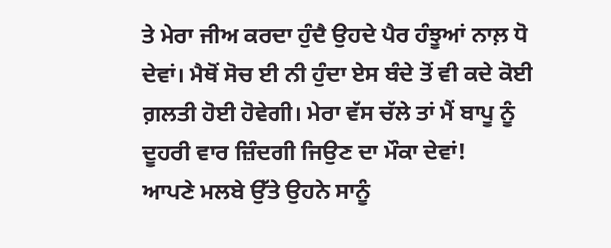ਤੇ ਮੇਰਾ ਜੀਅ ਕਰਦਾ ਹੁੰਦੈ ਉਹਦੇ ਪੈਰ ਹੰਝੂਆਂ ਨਾਲ਼ ਧੋ ਦੇਵਾਂ। ਮੈਥੋਂ ਸੋਚ ਈ ਨੀ ਹੁੰਦਾ ਏਸ ਬੰਦੇ ਤੋਂ ਵੀ ਕਦੇ ਕੋਈ ਗ਼ਲਤੀ ਹੋਈ ਹੋਵੇਗੀ। ਮੇਰਾ ਵੱਸ ਚੱਲੇ ਤਾਂ ਮੈਂ ਬਾਪੂ ਨੂੰ ਦੂਹਰੀ ਵਾਰ ਜ਼ਿੰਦਗੀ ਜਿਉਣ ਦਾ ਮੌਕਾ ਦੇਵਾਂ!
ਆਪਣੇ ਮਲਬੇ ਉੱਤੇ ਉਹਨੇ ਸਾਨੂੰ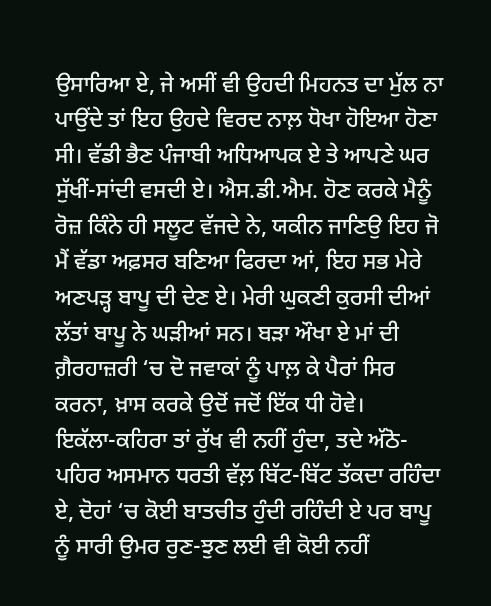ਉਸਾਰਿਆ ਏ, ਜੇ ਅਸੀਂ ਵੀ ਉਹਦੀ ਮਿਹਨਤ ਦਾ ਮੁੱਲ ਨਾ ਪਾਉਂਦੇ ਤਾਂ ਇਹ ਉਹਦੇ ਵਿਰਦ ਨਾਲ਼ ਧੋਖਾ ਹੋਇਆ ਹੋਣਾ ਸੀ। ਵੱਡੀ ਭੈਣ ਪੰਜਾਬੀ ਅਧਿਆਪਕ ਏ ਤੇ ਆਪਣੇ ਘਰ ਸੁੱਖੀਂ-ਸਾਂਦੀ ਵਸਦੀ ਏ। ਐਸ.ਡੀ.ਐਮ. ਹੋਣ ਕਰਕੇ ਮੈਨੂੰ ਰੋਜ਼ ਕਿੰਨੇ ਹੀ ਸਲੂਟ ਵੱਜਦੇ ਨੇ, ਯਕੀਨ ਜਾਣਿਉ ਇਹ ਜੋ ਮੈਂ ਵੱਡਾ ਅਫ਼ਸਰ ਬਣਿਆ ਫਿਰਦਾ ਆਂ, ਇਹ ਸਭ ਮੇਰੇ ਅਣਪੜ੍ਹ ਬਾਪੂ ਦੀ ਦੇਣ ਏ। ਮੇਰੀ ਘੁਕਣੀ ਕੁਰਸੀ ਦੀਆਂ ਲੱਤਾਂ ਬਾਪੂ ਨੇ ਘੜੀਆਂ ਸਨ। ਬੜਾ ਔਖਾ ਏ ਮਾਂ ਦੀ ਗ਼ੈਰਹਾਜ਼ਰੀ ‘ਚ ਦੋ ਜਵਾਕਾਂ ਨੂੰ ਪਾਲ਼ ਕੇ ਪੈਰਾਂ ਸਿਰ ਕਰਨਾ, ਖ਼ਾਸ ਕਰਕੇ ਉਦੋਂ ਜਦੋਂ ਇੱਕ ਧੀ ਹੋਵੇ।
ਇਕੱਲਾ-ਕਹਿਰਾ ਤਾਂ ਰੁੱਖ ਵੀ ਨਹੀਂ ਹੁੰਦਾ, ਤਦੇ ਅੱਠੋ-ਪਹਿਰ ਅਸਮਾਨ ਧਰਤੀ ਵੱਲ਼ ਬਿੱਟ-ਬਿੱਟ ਤੱਕਦਾ ਰਹਿੰਦਾ ਏ, ਦੋਹਾਂ ‘ਚ ਕੋਈ ਬਾਤਚੀਤ ਹੁੰਦੀ ਰਹਿੰਦੀ ਏ ਪਰ ਬਾਪੂ ਨੂੰ ਸਾਰੀ ਉਮਰ ਰੁਣ-ਝੁਣ ਲਈ ਵੀ ਕੋਈ ਨਹੀਂ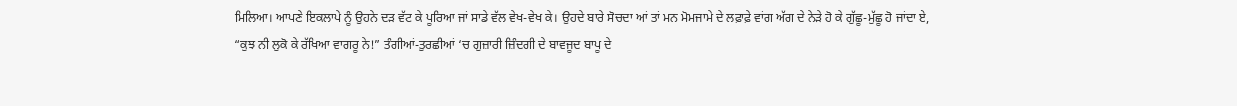ਮਿਲਿਆ। ਆਪਣੇ ਇਕਲਾਪੇ ਨੂੰ ਉਹਨੇ ਦੜ ਵੱਟ ਕੇ ਪੂਰਿਆ ਜਾਂ ਸਾਡੇ ਵੱਲ ਵੇਖ-ਵੇਖ ਕੇ। ਉਹਦੇ ਬਾਰੇ ਸੋਚਦਾ ਆਂ ਤਾਂ ਮਨ ਮੋਮਜਾਮੇ ਦੇ ਲਫ਼ਾਫ਼ੇ ਵਾਂਗ ਅੱਗ ਦੇ ਨੇੜੇ ਹੋ ਕੇ ਗੁੱਛੂ-ਮੁੱਛੂ ਹੋ ਜਾਂਦਾ ਏ,
“ਕੁਝ ਨੀ ਲੁਕੋ ਕੇ ਰੱਖਿਆ ਵਾਗਰੂ ਨੇ!” ਤੰਗੀਆਂ-ਤੁਰਛੀਆਂ ‘ਚ ਗੁਜ਼ਾਰੀ ਜ਼ਿੰਦਗੀ ਦੇ ਬਾਵਜੂਦ ਬਾਪੂ ਦੇ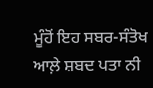ਮੂੰਹੋਂ ਇਹ ਸਬਰ-ਸੰਤੋਖ ਆਲ਼ੇ ਸ਼ਬਦ ਪਤਾ ਨੀ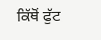ਕਿੱਥੋਂ ਫੁੱਟ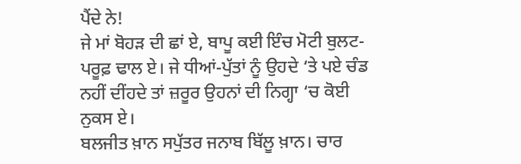ਪੈਂਦੇ ਨੇ!
ਜੇ ਮਾਂ ਬੋਹੜ ਦੀ ਛਾਂ ਏ, ਬਾਪੂ ਕਈ ਇੰਚ ਮੋਟੀ ਬੁਲਟ-ਪਰੂਫ਼ ਢਾਲ ਏ। ਜੇ ਧੀਆਂ-ਪੁੱਤਾਂ ਨੂੰ ਉਹਦੇ ‘ਤੇ ਪਏ ਚੰਡ ਨਹੀਂ ਦੀਂਹਦੇ ਤਾਂ ਜ਼ਰੂਰ ਉਹਨਾਂ ਦੀ ਨਿਗ੍ਹਾ ‘ਚ ਕੋਈ ਨੁਕਸ ਏ।
ਬਲਜੀਤ ਖ਼ਾਨ ਸਪੁੱਤਰ ਜਨਾਬ ਬਿੱਲੂ ਖ਼ਾਨ। ਚਾਰ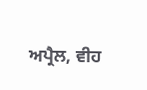ਅਪ੍ਰੈਲ, ਵੀਹ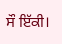ਸੌ ਇੱਕੀ।